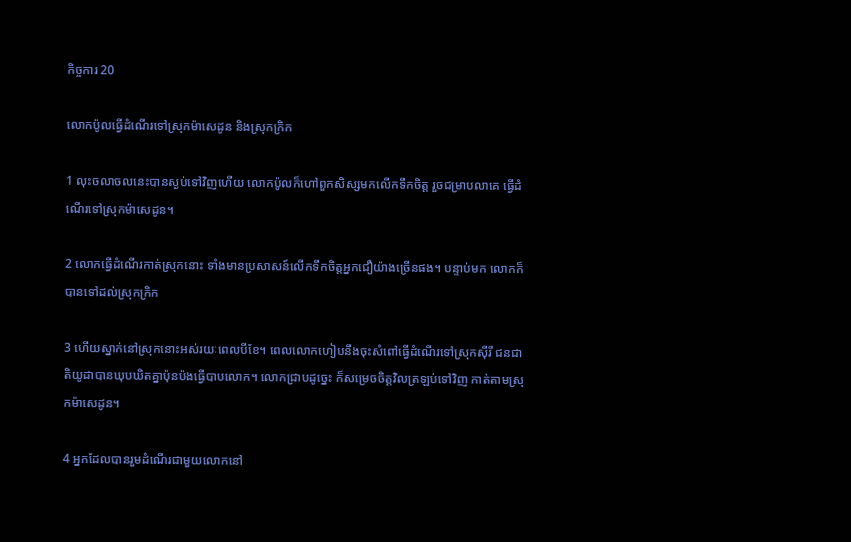កិច្ចការ 20

លោកប៉ូលធ្វើដំណើរទៅស្រុកម៉ាសេ‌ដូន និងស្រុកក្រិក

1 លុះចលាចលនេះបានស្ងប់ទៅវិញហើយ លោកប៉ូលក៏ហៅពួកសិស្សមកលើកទឹកចិត្ត រួចជម្រាបលាគេ ធ្វើដំណើរទៅស្រុកម៉ាសេ‌ដូន។

2 លោកធ្វើដំណើរកាត់ស្រុកនោះ ទាំងមានប្រសាសន៍លើកទឹកចិត្តអ្នកជឿយ៉ាងច្រើនផង។ បន្ទាប់មក លោកក៏បានទៅដល់ស្រុកក្រិក

3 ហើយស្នាក់នៅស្រុកនោះអស់រយៈពេលបីខែ។ ពេលលោកហៀបនឹងចុះសំពៅធ្វើដំណើរទៅស្រុកស៊ីរី ជន‌ជាតិយូដាបានឃុប‌ឃិតគ្នាប៉ុន‌ប៉ងធ្វើបាបលោក។ លោកជ្រាបដូច្នេះ ក៏សម្រេចចិត្តវិលត្រឡប់ទៅវិញ កាត់តាមស្រុកម៉ាសេ‌ដូន។

4 អ្នកដែលបានរួមដំណើរជាមួយលោកនៅ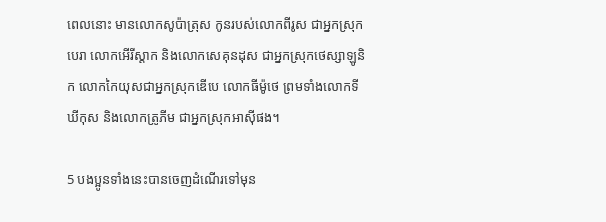ពេលនោះ មានលោកសូប៉ា‌ត្រុស កូនរបស់លោកពីរូស ជាអ្នកស្រុកបេរា លោកអើរី‌ស្ដាក និងលោកសេគុន‌ដុស ជាអ្នកស្រុកថេស្សា‌ឡូនិក លោកកៃយុសជាអ្នកស្រុកឌើបេ លោកធីម៉ូថេ ព្រមទាំងលោកទីឃី‌កុស និងលោកត្រូភីម ជាអ្នកស្រុកអាស៊ីផង។

5 បង‌ប្អូនទាំងនេះបានចេញដំណើរទៅមុន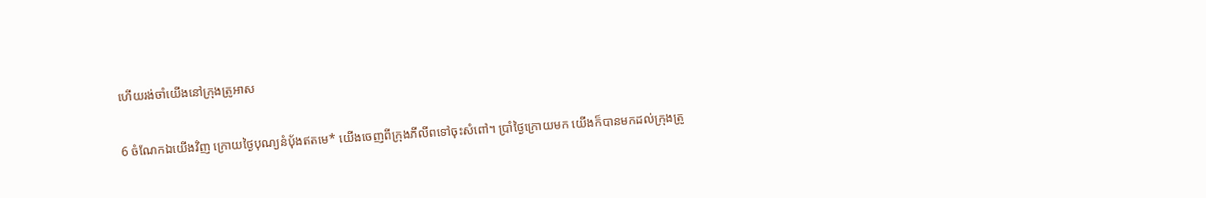ហើយរង់‌ចាំយើងនៅក្រុងត្រូអាស

6 ចំណែកឯយើងវិញ ក្រោយថ្ងៃបុណ្យនំប៉័ងឥតមេ* យើងចេញពីក្រុងភីលីពទៅចុះសំពៅ។ ប្រាំថ្ងៃក្រោយមក យើងក៏បានមកដល់ក្រុងត្រូ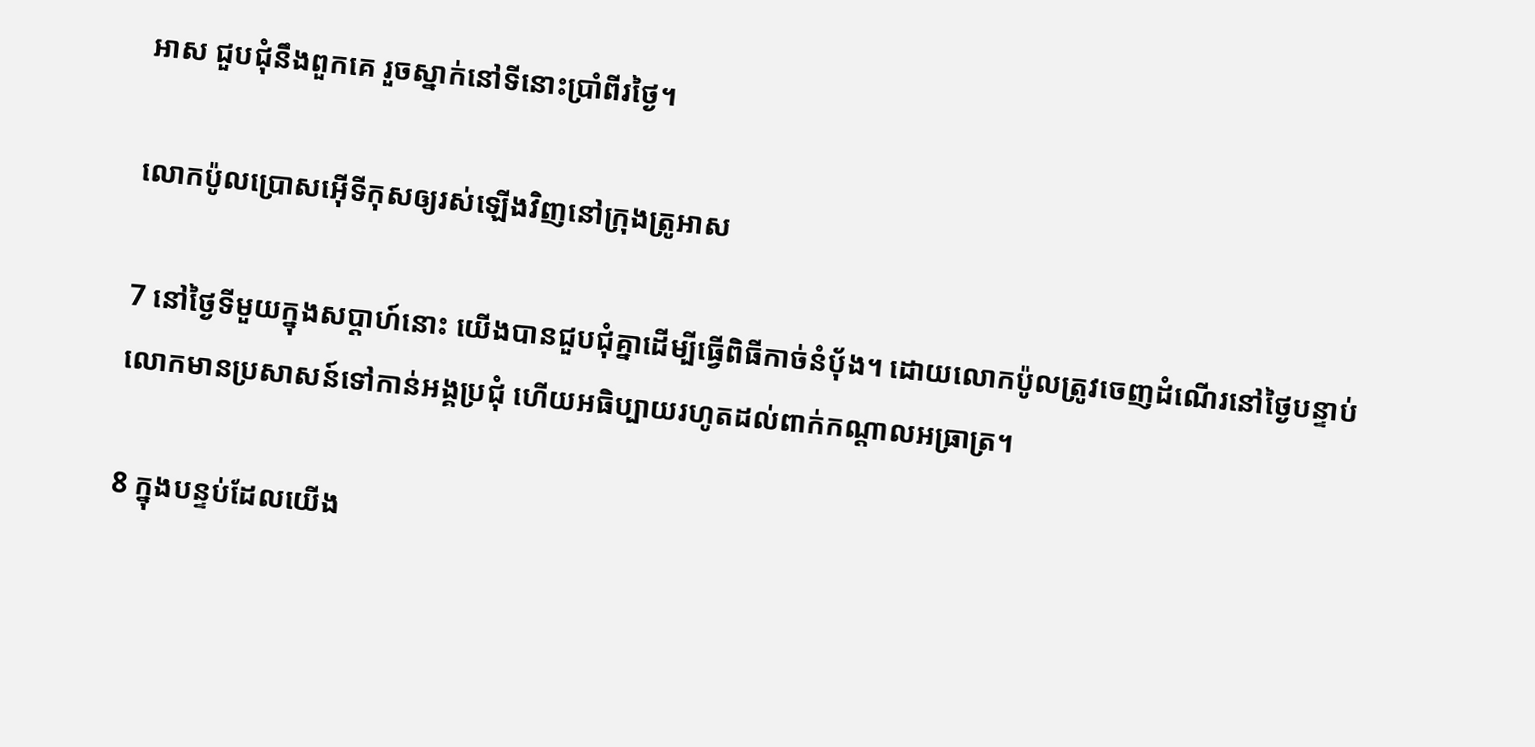អាស ជួប‌ជុំនឹងពួកគេ រួចស្នាក់នៅទីនោះប្រាំ‌ពីរថ្ងៃ។

លោកប៉ូលប្រោសអ៊ើទី‌កុសឲ្យរស់ឡើងវិញនៅក្រុងត្រូអាស

7 នៅថ្ងៃទីមួយក្នុងសប្ដាហ៍នោះ យើងបានជួប‌ជុំគ្នាដើម្បីធ្វើពិធីកាច់នំប៉័ង។ ដោយលោកប៉ូលត្រូវចេញដំណើរនៅថ្ងៃបន្ទាប់ លោកមានប្រសាសន៍ទៅកាន់អង្គប្រជុំ ហើយអធិប្បាយរហូតដល់ពាក់កណ្ដាលអធ្រាត្រ។

8 ក្នុងបន្ទប់ដែលយើង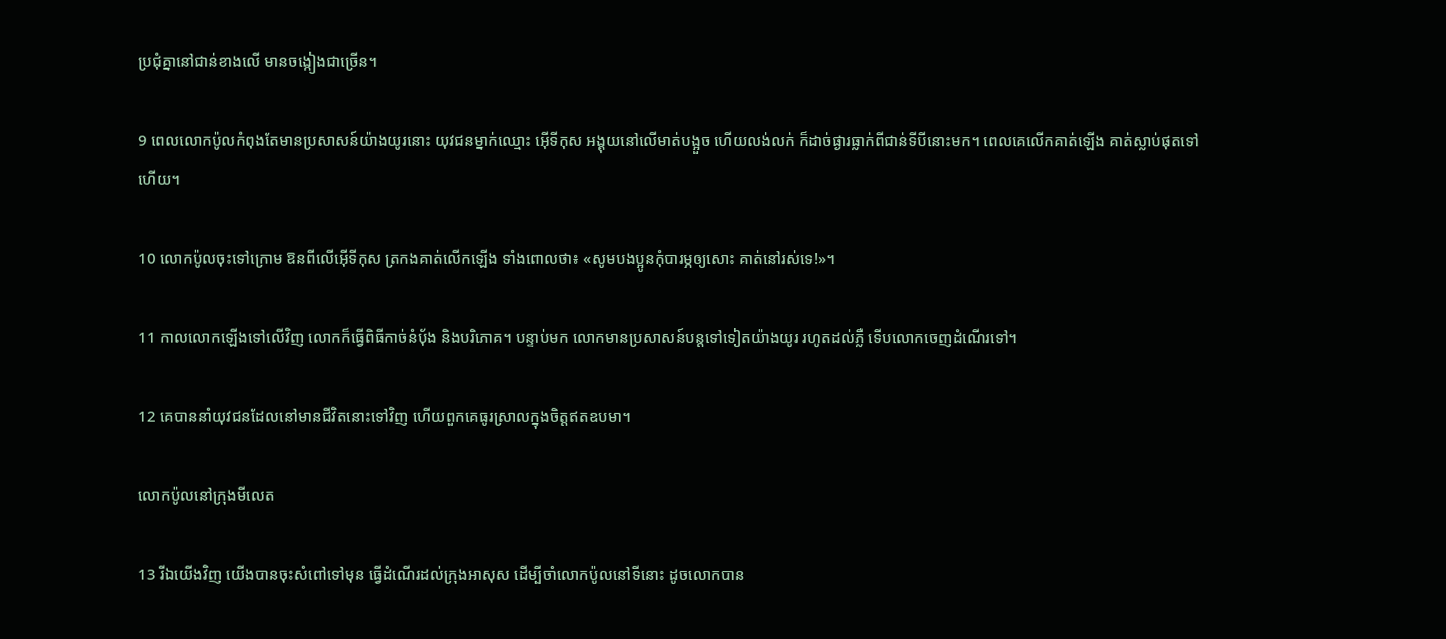ប្រជុំគ្នានៅជាន់ខាងលើ មានចង្កៀងជាច្រើន។

9 ពេលលោកប៉ូលកំពុងតែមានប្រសាសន៍យ៉ាងយូរនោះ យុវជនម្នាក់ឈ្មោះ អ៊ើទី‌កុស អង្គុយនៅលើមាត់បង្អួច ហើយលង់‌លក់ ក៏ដាច់‌ផ្ងារធ្លាក់ពីជាន់ទីបីនោះមក។ ពេលគេលើកគាត់ឡើង គាត់ស្លាប់ផុតទៅហើយ។

10 លោកប៉ូលចុះទៅក្រោម ឱនពីលើអ៊ើទី‌កុស ត្រកងគាត់លើកឡើង ទាំងពោលថា៖ «សូមបង‌ប្អូនកុំបារម្ភឲ្យសោះ គាត់នៅរស់ទេ!»។

11 កាលលោកឡើងទៅលើវិញ លោកក៏ធ្វើពិធីកាច់នំប៉័ង និងបរិភោគ។ បន្ទាប់មក លោកមានប្រសាសន៍បន្តទៅទៀតយ៉ាងយូរ រហូតដល់ភ្លឺ ទើបលោកចេញដំណើរទៅ។

12 គេបាននាំយុវជនដែលនៅមានជីវិតនោះទៅវិញ ហើយពួកគេធូរស្រាលក្នុងចិត្តឥតឧបមា។

លោកប៉ូលនៅក្រុងមីលេត

13 រីឯយើងវិញ យើងបានចុះសំពៅទៅមុន ធ្វើដំណើរដល់ក្រុងអាសុស ដើម្បីចាំលោកប៉ូលនៅទីនោះ ដូចលោកបាន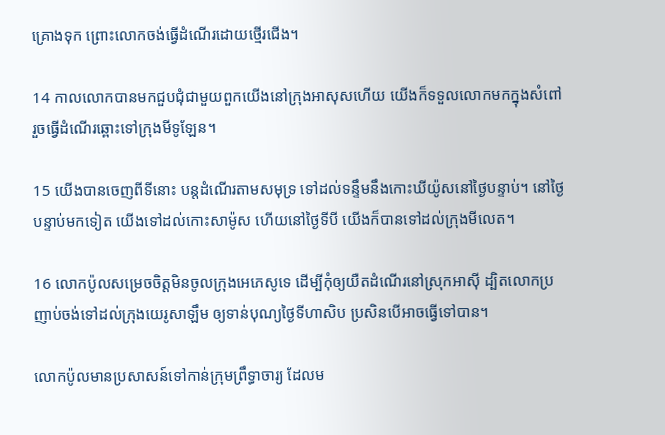គ្រោងទុក ព្រោះលោកចង់ធ្វើដំណើរដោយថ្មើរជើង។

14 កាលលោកបានមកជួប‌ជុំជាមួយពួកយើងនៅក្រុងអាសុសហើយ យើងក៏ទទួលលោកមកក្នុងសំពៅ រួចធ្វើដំណើរឆ្ពោះទៅក្រុងមីទូ‌ឡែន។

15 យើងបានចេញពីទីនោះ បន្តដំណើរតាមសមុទ្រ ទៅដល់ទន្ទឹមនឹងកោះឃីយ៉ូសនៅថ្ងៃបន្ទាប់។ នៅថ្ងៃបន្ទាប់មកទៀត យើងទៅដល់កោះសាម៉ូស ហើយនៅថ្ងៃទីបី យើងក៏បានទៅដល់ក្រុងមីលេត។

16 លោកប៉ូលសម្រេចចិត្តមិនចូលក្រុងអេភេសូទេ ដើម្បីកុំឲ្យយឺតដំណើរនៅស្រុកអាស៊ី ដ្បិតលោកប្រញាប់ចង់ទៅដល់ក្រុងយេរូ‌សាឡឹម ឲ្យទាន់បុណ្យថ្ងៃទីហា‌សិប ប្រសិនបើអាចធ្វើទៅបាន។

លោកប៉ូលមានប្រសាសន៍ទៅកាន់ក្រុមព្រឹទ្ធា‌ចារ្យ ដែលម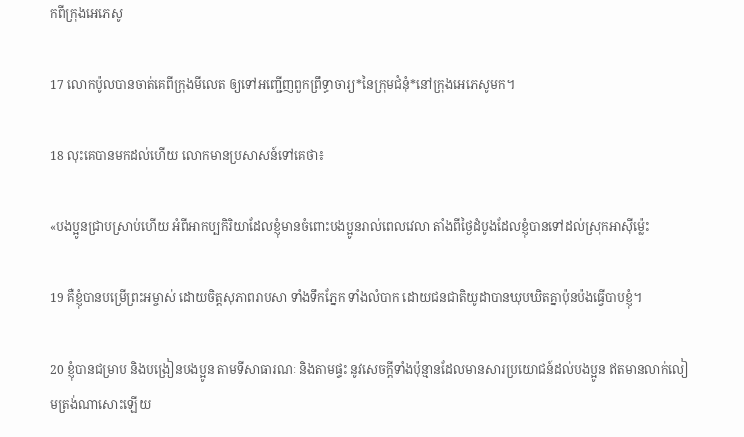កពីក្រុងអេភេសូ

17 លោកប៉ូលបានចាត់គេពីក្រុងមីលេត ឲ្យទៅអញ្ជើញពួកព្រឹទ្ធា‌ចារ្យ*នៃក្រុម‌ជំនុំ*នៅក្រុងអេភេសូមក។

18 លុះគេបានមកដល់ហើយ លោកមានប្រសាសន៍ទៅគេថា៖

«បង‌ប្អូនជ្រាបស្រាប់ហើយ អំពីអាកប្ប‌កិរិយាដែលខ្ញុំមានចំពោះបង‌ប្អូនរាល់ពេលវេលា តាំងពីថ្ងៃដំបូងដែលខ្ញុំបានទៅដល់ស្រុកអាស៊ីម៉្លេះ

19 គឺខ្ញុំបានបម្រើព្រះ‌អម្ចាស់ ដោយចិត្តសុភាព‌រាបសា ទាំងទឹកភ្នែក ទាំងលំបាក ដោយជន‌ជាតិយូដាបានឃុប‌ឃិតគ្នាប៉ុន‌ប៉ងធ្វើបាបខ្ញុំ។

20 ខ្ញុំបានជម្រាប និងបង្រៀនបង‌ប្អូន តាមទីសាធារណៈ និងតាមផ្ទះ នូវសេចក្ដីទាំងប៉ុន្មានដែលមានសារ‌ប្រយោជន៍ដល់បង‌ប្អូន ឥតមានលាក់‌លៀមត្រង់ណាសោះឡើយ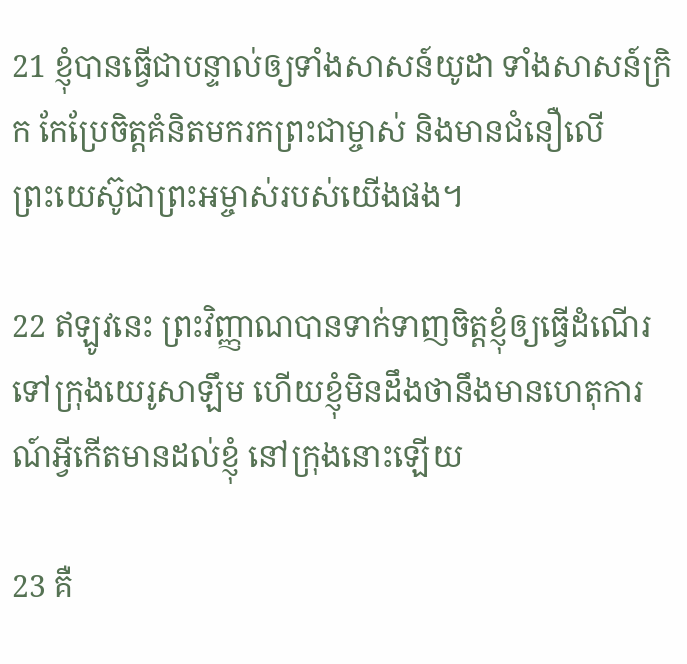21 ខ្ញុំបានធ្វើជាបន្ទាល់ឲ្យទាំងសាសន៍យូដា ទាំងសាសន៍ក្រិក កែប្រែចិត្តគំនិតមករកព្រះ‌ជាម្ចាស់ និងមានជំនឿលើព្រះ‌យេស៊ូជាព្រះ‌អម្ចាស់របស់យើងផង។

22 ឥឡូវនេះ ព្រះ‌វិញ្ញាណបានទាក់‌ទាញចិត្តខ្ញុំឲ្យធ្វើដំណើរទៅក្រុងយេរូ‌សាឡឹម ហើយខ្ញុំមិនដឹងថានឹងមានហេតុ‌ការណ៍អ្វីកើតមានដល់ខ្ញុំ នៅក្រុងនោះឡើយ

23 គឺ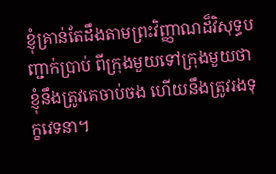ខ្ញុំគ្រាន់តែដឹងតាមព្រះ‌វិញ្ញាណដ៏‌វិសុទ្ធបញ្ជាក់ប្រាប់ ពីក្រុងមួយទៅក្រុងមួយថា ខ្ញុំនឹងត្រូវគេចាប់ចង ហើយនឹងត្រូវរងទុក្ខវេទនា។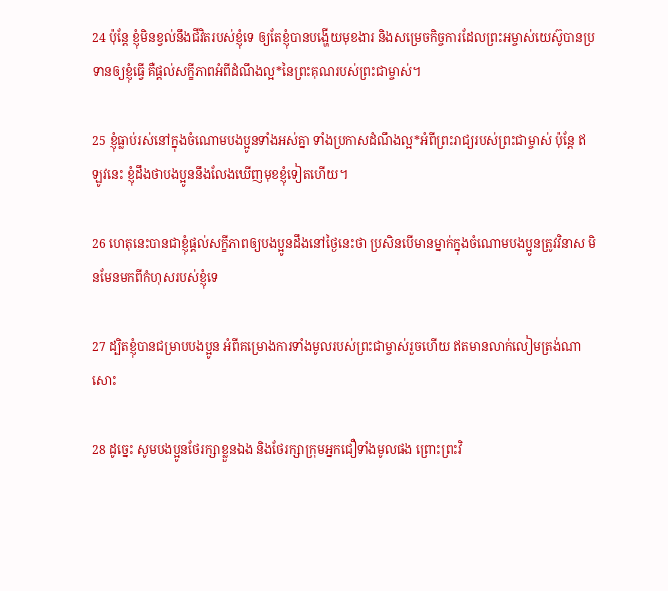24 ប៉ុន្តែ ខ្ញុំមិនខ្វល់នឹងជីវិតរបស់ខ្ញុំទេ ឲ្យតែខ្ញុំបានបង្ហើយមុខ‌ងារ និងសម្រេចកិច្ចការដែលព្រះ‌អម្ចាស់‌យេស៊ូបានប្រទានឲ្យខ្ញុំធ្វើ គឺផ្ដល់សក្ខីភាពអំពីដំណឹង‌ល្អ*នៃព្រះ‌គុណរបស់ព្រះ‌ជាម្ចាស់។

25 ខ្ញុំធ្លាប់រស់នៅក្នុងចំណោមបង‌ប្អូនទាំងអស់គ្នា ទាំងប្រកាសដំណឹង‌ល្អ*អំពីព្រះ‌រាជ្យរបស់ព្រះ‌ជាម្ចាស់ ប៉ុន្តែ ឥឡូវនេះ ខ្ញុំដឹងថាបង‌ប្អូននឹងលែងឃើញមុខខ្ញុំទៀតហើយ។

26 ហេតុនេះបានជាខ្ញុំផ្ដល់សក្ខីភាពឲ្យបង‌ប្អូនដឹងនៅថ្ងៃនេះថា ប្រសិនបើមានម្នាក់ក្នុងចំណោមបង‌ប្អូនត្រូវវិនាស មិនមែនមកពីកំហុសរបស់ខ្ញុំទេ

27 ដ្បិតខ្ញុំបានជម្រាបបង‌ប្អូន អំពីគម្រោង‌ការទាំងមូលរបស់ព្រះ‌ជាម្ចាស់រួចហើយ ឥតមានលាក់‌លៀមត្រង់ណាសោះ

28 ដូច្នេះ សូមបង‌ប្អូនថែ‌រក្សាខ្លួនឯង និងថែ‌រក្សាក្រុមអ្នកជឿទាំងមូលផង ព្រោះព្រះ‌វិ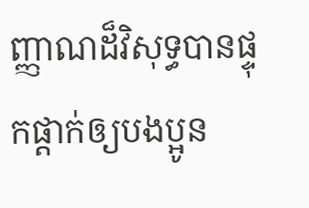ញ្ញាណដ៏‌វិសុទ្ធបានផ្ទុក‌ផ្ដាក់ឲ្យបង‌ប្អូន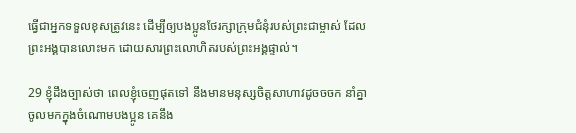ធ្វើជាអ្នកទទួលខុសត្រូវនេះ ដើម្បីឲ្យបង‌ប្អូនថែ‌រក្សាក្រុម‌ជំនុំរបស់ព្រះ‌ជាម្ចាស់ ដែលព្រះ‌អង្គបានលោះមក ដោយ‌សារព្រះ‌លោហិតរបស់ព្រះ‌អង្គផ្ទាល់។

29 ខ្ញុំដឹងច្បាស់ថា ពេលខ្ញុំចេញផុតទៅ នឹងមានមនុស្សចិត្តសាហាវដូចចចក នាំគ្នាចូលមកក្នុងចំណោមបង‌ប្អូន គេនឹង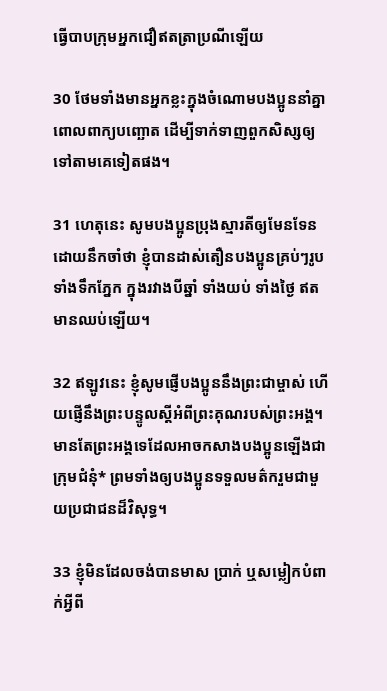ធ្វើបាបក្រុមអ្នកជឿឥតត្រាប្រណីឡើយ

30 ថែមទាំងមានអ្នកខ្លះក្នុងចំណោមបង‌ប្អូននាំគ្នាពោលពាក្យបញ្ឆោត ដើម្បីទាក់‌ទាញពួកសិស្សឲ្យទៅតាមគេទៀតផង។

31 ហេតុនេះ សូមបង‌ប្អូនប្រុងស្មារតីឲ្យមែនទែន ដោយនឹកចាំថា ខ្ញុំបានដាស់‌តឿនបង‌ប្អូនគ្រប់ៗរូបទាំងទឹកភ្នែក ក្នុងរវាងបីឆ្នាំ ទាំងយប់ ទាំងថ្ងៃ ឥតមានឈប់ឡើយ។

32 ឥឡូវនេះ ខ្ញុំសូមផ្ញើបង‌ប្អូននឹងព្រះ‌ជាម្ចាស់ ហើយផ្ញើនឹងព្រះ‌បន្ទូលស្ដីអំពីព្រះ‌គុណរបស់ព្រះ‌អង្គ។ មានតែព្រះ‌អង្គទេដែលអាចកសាងបង‌ប្អូនឡើងជាក្រុម‌ជំនុំ* ព្រមទាំងឲ្យបង‌ប្អូនទទួលមត៌ករួមជាមួយប្រជា‌ជនដ៏‌វិសុទ្ធ។

33 ខ្ញុំមិនដែលចង់បានមាស ប្រាក់ ឬសម្លៀក‌បំពាក់អ្វីពី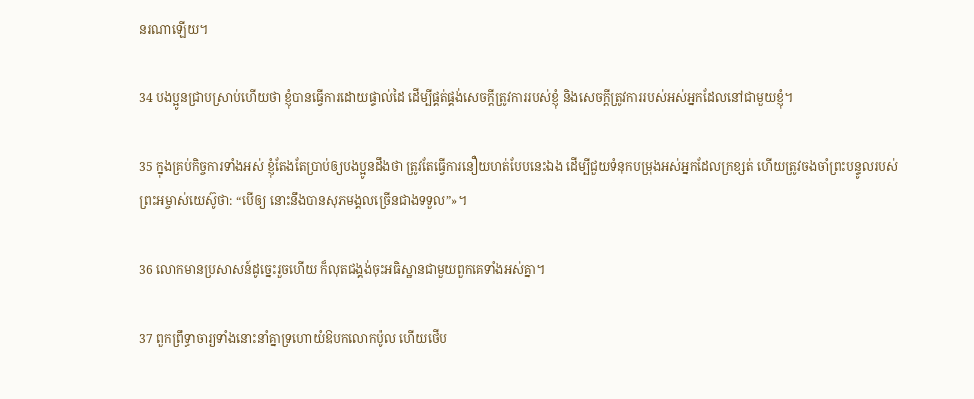នរណាឡើយ។

34 បង‌ប្អូនជ្រាបស្រាប់ហើយថា ខ្ញុំបានធ្វើការដោយផ្ទាល់ដៃ ដើម្បីផ្គត់‌ផ្គង់សេចក្ដីត្រូវការរបស់ខ្ញុំ និងសេចក្ដីត្រូវការរបស់អស់អ្នកដែលនៅជាមួយខ្ញុំ។

35 ក្នុងគ្រប់កិច្ចការទាំងអស់ ខ្ញុំតែងតែប្រាប់ឲ្យបង‌ប្អូនដឹងថា ត្រូវតែធ្វើការនឿយ‌ហត់បែបនេះឯង ដើម្បីជួយទំនុកបម្រុងអស់អ្នកដែលក្រ‌ខ្សត់ ហើយត្រូវចងចាំព្រះ‌បន្ទូលរបស់ព្រះ‌អម្ចាស់‌យេស៊ូថា: “បើឲ្យ នោះនឹងបានសុភមង្គលច្រើនជាងទទួល”»។

36 លោកមានប្រសាសន៍ដូច្នេះរួចហើយ ក៏លុតជង្គង់ចុះអធិស្ឋានជាមួយពួកគេទាំងអស់គ្នា។

37 ពួកព្រឹទ្ធា‌ចារ្យទាំងនោះនាំគ្នាទ្រហោយំឱបកលោកប៉ូល ហើយថើប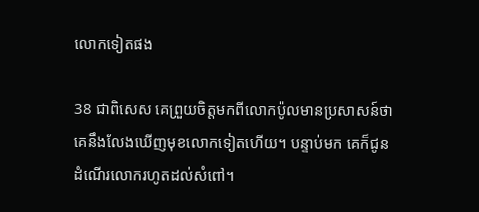លោកទៀតផង

38 ជាពិសេស គេព្រួយចិត្តមកពីលោកប៉ូលមានប្រសាសន៍ថា គេនឹងលែងឃើញមុខលោកទៀតហើយ។ បន្ទាប់មក គេក៏ជូនដំណើរលោករហូតដល់សំពៅ។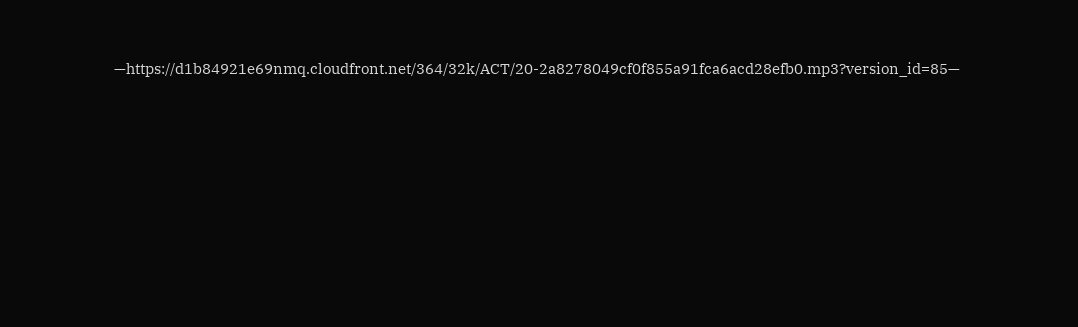—https://d1b84921e69nmq.cloudfront.net/364/32k/ACT/20-2a8278049cf0f855a91fca6acd28efb0.mp3?version_id=85—